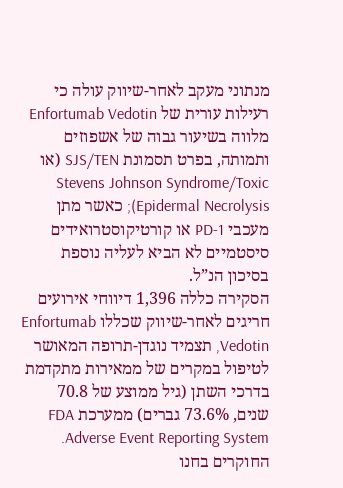מנתוני מעקב לאחר-שיווק עולה כי רעילות עורית של Enfortumab Vedotin מלווה בשיעור גבוה של אשפוזים ותמותה, בפרט תסמונת SJS/TEN (או Stevens Johnson Syndrome/Toxic Epidermal Necrolysis); כאשר מתן מעכבי PD-1 או קורטיקוסטרואידים סיסטמיים לא הביא לעליה נוספת בסיכון הנ”ל.
הסקירה כללה 1,396 דיווחי אירועים חריגים לאחר-שיווק שכללו Enfortumab Vedotin, תצמיד נוגדן-תרופה המאושר לטיפול במקרים של ממאירות מתקדמת בדרכי השתן (גיל ממוצע של 70.8 שנים, 73.6% גברים) ממערכת FDA Adverse Event Reporting System.
החוקרים בחנו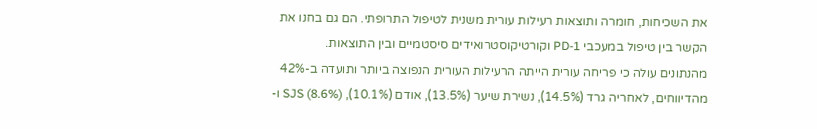את השכיחות, חומרה ותוצאות רעילות עורית משנית לטיפול התרופתי. הם גם בחנו את הקשר בין טיפול במעכבי PD-1 וקורטיקוסטרואידים סיסטמיים ובין התוצאות.
מהנתונים עולה כי פריחה עורית הייתה הרעילות העורית הנפוצה ביותר ותועדה ב-42% מהדיווחים, לאחריה גרד (14.5%), נשירת שיער (13.5%), אודם (10.1%), SJS (8.6%) ו-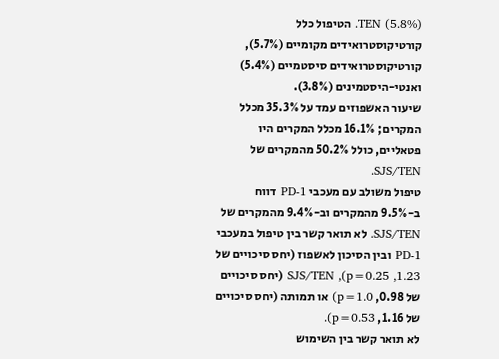TEN (5.8%). הטיפול כלל קורטיקוסטרואידים מקומיים (5.7%), קורטיקוסטרואידים סיסטמיים (5.4%) ואנטי-היסטמינים (3.8%).
שיעור האשפוזים עמד על 35.3% מכלל המקרים; 16.1% מכלל המקרים היו פטאליים, כולל 50.2% מהמקרים של SJS/TEN.
טיפול משולב עם מעכבי PD-1 דווח ב-9.5% מהמקרים וב-9.4% מהמקרים של SJS/TEN. לא תואר קשר בין טיפול במעכבי PD-1 ובין הסיכון לאשפוז (יחס סיכויים של 1.23, p=0.25), SJS/TEN (יחס סיכויים של 0.98, p=1.0) או תמותה (יחס סיכויים של 1.16, p=0.53).
לא תואר קשר בין השימוש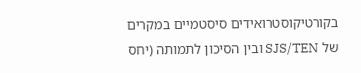בקורטיקוסטרואידים סיסטמיים במקרים של SJS/TEN ובין הסיכון לתמותה (יחס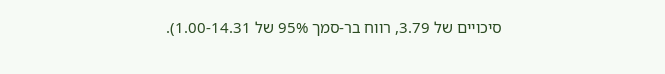סיכויים של 3.79, רווח בר-סמך 95% של 1.00-14.31).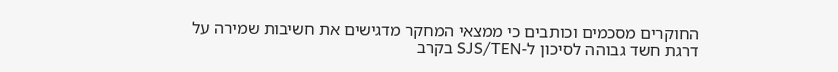החוקרים מסכמים וכותבים כי ממצאי המחקר מדגישים את חשיבות שמירה על דרגת חשד גבוהה לסיכון ל-SJS/TEN בקרב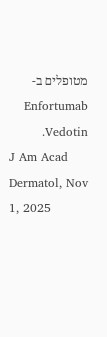מטופלים ב- Enfortumab Vedotin.
J Am Acad Dermatol, Nov 1, 2025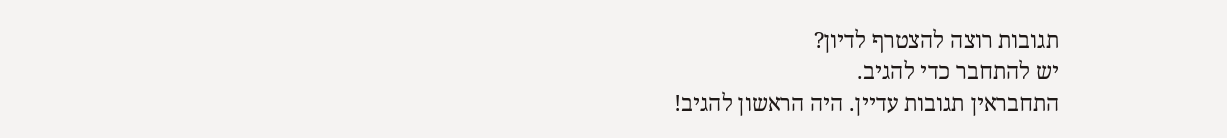תגובות רוצה להצטרף לדיון?
יש להתחבר כדי להגיב.
התחבראין תגובות עדיין. היה הראשון להגיב!